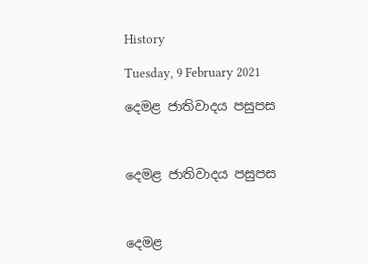History

Tuesday, 9 February 2021

දෙමළ ජාතිවාදය පසුපස



දෙමළ ජාතිවාදය පසුපස



දෙමළ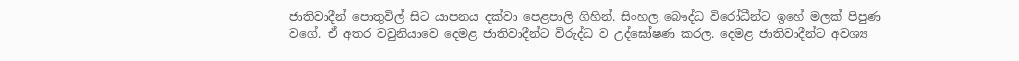ජාතිවාදීන් පොතුවිල් සිට යාපනය දක්වා පෙළපාලි ගිහින්. සිංහල බෞද්ධ විරෝධීන්ට ඉහේ මලක් පිපුණ වගේ. ඒ අතර වවුනියාවෙ දෙමළ ජාතිවාදීන්ට විරුද්ධ ව උද්ඝෝෂණ කරල. දෙමළ ජාතිවාදීන්ට අවශ්‍ය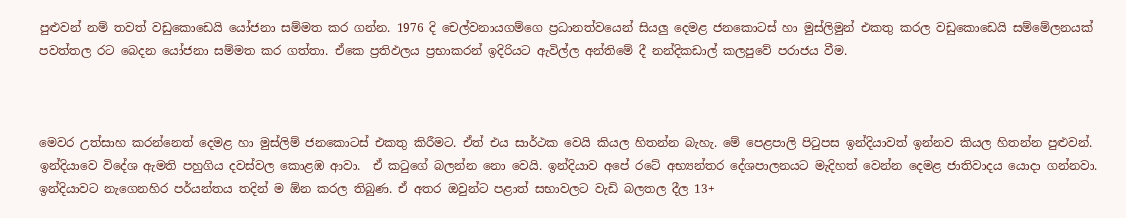පුළුවන් නම් තවත් වඩුකොඩෙයි යෝජනා සම්මත කර ගන්න. 1976 දි චෙල්වනායගම්ගෙ ප්‍රධානත්වයෙන් සියලු දෙමළ ජනකොටස් හා මුස්ලිමුන් එකතු කරල වඩුකොඩෙයි සම්මේලනයක් පවත්තල රට බෙදන යෝජනා සම්මත කර ගත්තා. ඒකෙ ප්‍රතිඵලය ප්‍රභාකරන් ඉදිරියට ඇවිල්ල අන්තිමේ දී නන්දිකඩාල් කලපුවේ පරාජය වීම.



මෙවර උත්සාහ කරන්නෙත් දෙමළ හා මුස්ලිම් ජනකොටස් එකතු කිරීමට. ඒත් එය සාර්ථක වෙයි කියල හිතන්න බැහැ. මේ පෙළපාලි පිටුපස ඉන්දියාවත් ඉන්නව කියල හිතන්න පුළුවන්. ඉන්දියාවෙ විදේශ ඇමති පහුගිය දවස්වල කොළඹ ආවා.  ඒ කටුගේ බලන්න නො වෙයි. ඉන්දියාව අපේ රටේ අභ්‍යන්තර දේශපාලනයට මැදිහත් වෙන්න දෙමළ ජාතිවාදය යොදා ගන්නවා. ඉන්දියාවට නැගෙනහිර පර්යන්තය තදින් ම ඕන කරල තිබුණ. ඒ අතර ඔවුන්ට පළාත් සභාවලට වැඩි බලතල දීල 13+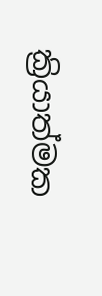ක්‍රියාත්මක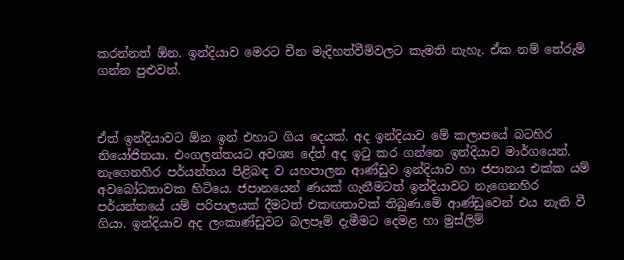කරන්නත් ඕන. ඉන්දියාව මෙරට චීන මැදිහත්වීම්වලට කැමති නැහැ. ඒක නම් තේරුම් ගන්න පුළුවන්.



ඒත් ඉන්දියාවට ඕන ඉන් එහාට ගිය දෙයක්. අද ඉන්දියාව මේ කලාපයේ බටහිර නියෝජිතයා. එංගලන්තයට අවශ්‍ය දේත් අද ඉටු කර ගන්නෙ ඉන්දියාව මාර්ගයෙන්. නැගෙනහිර පර්යන්තය පිළිබඳ ව යහපාලන ආණ්ඩුව ඉන්දියාව හා ජපානය එක්ක යම් අවබෝධතාවක හිටියෙ. ජපානයෙන් ණයක් ගැනීමටත් ඉන්දියාවට නැගෙනහිර පර්යන්තයේ යම් පරිපාලයක් දීමටත් එකඟතාවක් තිබුණ.මේ ආණ්ඩුවෙන් එය නැති වී ගියා. ඉන්දියාව අද ලංකාණ්ඩුවට බලපෑම් දැමීමට දෙමළ හා මුස්ලිම්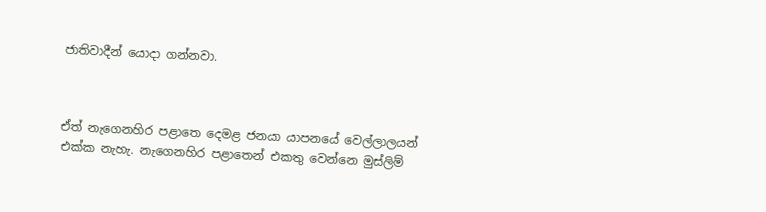ජාතිවාදීන් යොදා ගන්නවා.



ඒත් නැගෙනහිර පළාතෙ දෙමළ ජනයා යාපනයේ වෙල්ලාලයන් එක්ක නැහැ. නැගෙනහිර පළාතෙන් එකතු වෙන්නෙ මුස්ලිම්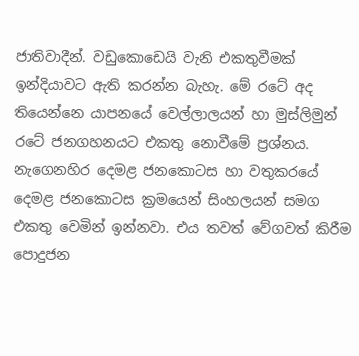ජාතිවාදීන්. වඩුකොඩෙයි වැනි එකතුවීමක් ඉන්දියාවට ඇති කරන්න බැහැ. මේ රටේ අද තියෙන්නෙ යාපනයේ වෙල්ලාලයන් හා මුස්ලිමුන් රටේ ජනගහනයට එකතු නොවීමේ ප්‍රශ්නය. නැගෙනහිර දෙමළ ජනකොටස හා වතුකරයේ දෙමළ ජනකොටස ක්‍රමයෙන් සිංහලයන් සමග එකතු වෙමින් ඉන්නවා. එය තවත් වේගවත් කිරීම පොදුජන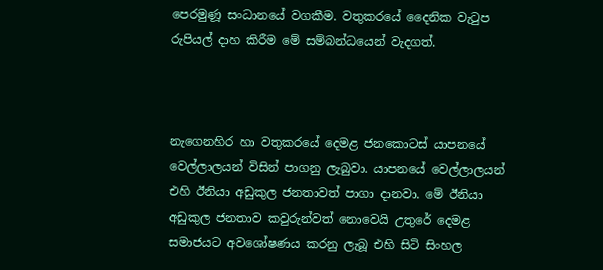පෙරමුණූ සංධානයේ වගකීම. වතුකරයේ දෛනික වැටුප රුපියල් දාහ කිරීම මේ සම්බන්ධයෙන් වැදගත්.



නැගෙනහිර හා වතුකරයේ දෙමළ ජනකොටස් යාපනයේ වෙල්ලාලයන් විසින් පාගනු ලැබුවා. යාපනයේ වෙල්ලාලයන් එහි ඊනියා අඩුකුල ජනතාවත් පාගා දානවා. මේ ඊනියා අඩුකුල ජනතාව කවුරුන්වත් නොවෙයි උතුරේ දෙමළ සමාජයට අවශෝෂණය කරනු ලැබූ එහි සිටි සිංහල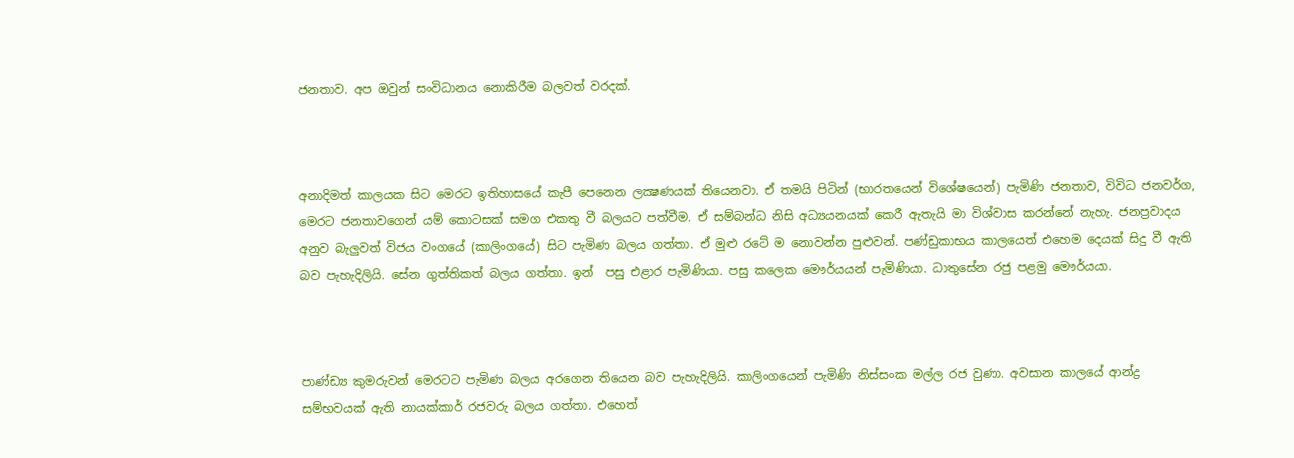ජනතාව. අප ඔවුන් සංවිධානය නොකිරීම බලවත් වරදක්.



අනාදිමත් කාලයක සිට මෙරට ඉතිහාසයේ කැපී පෙනෙන ලක්‍ෂණයක් තියෙනවා. ඒ තමයි පිටින් (භාරතයෙන් විශේෂයෙන්) පැමිණි ජනතාව, විවිධ ජනවර්ග, මෙරට ජනතාවගෙන් යම් කොටසක් සමග එකතු වී බලයට පත්වීම. ඒ සම්බන්ධ නිසි අධ්‍යයනයක් කෙරී ඇතැයි මා විශ්වාස කරන්නේ නැහැ. ජනප්‍රවාදය අනුව බැලුවත් විජය වංගයේ (කාලිංගයේ) සිට පැමිණ බලය ගත්තා. ඒ මුළු රටේ ම නොවන්න පුළුවන්. පණ්ඩුකාභය කාලයෙත් එහෙම දෙයක් සිදු වී ඇති බව පැහැදිලියි. සේන ගුත්තිකත් බලය ගත්තා. ඉන්  පසු එළාර පැමිණියා. පසු කලෙක මෞර්යයන් පැමිණියා. ධාතුසේන රජු පළමු මෞර්යයා.



පාණ්ඩ්‍ය කුමරුවන් මෙරටට පැමිණ බලය අරගෙන තියෙන බව පැහැදිලියි. කාලිංගයෙන් පැමිණි නිස්සංක මල්ල රජ වුණා. අවසාන කාලයේ ආන්ද්‍ර සම්භවයක් ඇති නායක්කාර් රජවරු බලය ගත්තා. එහෙත්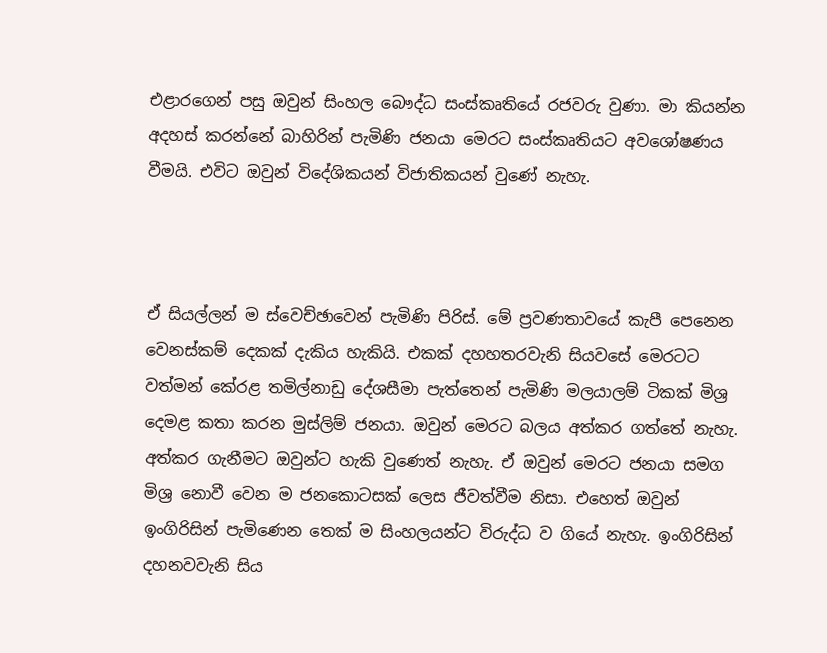එළාරගෙන් පසු ඔවුන් සිංහල බෞද්ධ සංස්කෘතියේ රජවරු වුණා. මා කියන්න අදහස් කරන්නේ බාහිරින් පැමිණි ජනයා මෙරට සංස්කෘතියට අවශෝෂණය වීමයි. එවිට ඔවුන් විදේශිකයන් විජාතිකයන් වුණේ නැහැ.



ඒ සියල්ලන් ම ස්වෙච්ඡාවෙන් පැමිණි පිරිස්. මේ ප්‍රවණතාවයේ කැපී පෙනෙන වෙනස්කම් දෙකක් දැකිය හැකියි. එකක් දහහතරවැනි සියවසේ මෙරටට වත්මන් කේරළ තමිල්නාඩු දේශසීමා පැත්තෙන් පැමිණි මලයාලම් ටිකක් මිශ්‍ර දෙමළ කතා කරන මුස්ලිම් ජනයා. ඔවුන් මෙරට බලය අත්කර ගත්තේ නැහැ. අත්කර ගැනීමට ඔවුන්ට හැකි වුණෙත් නැහැ. ඒ ඔවුන් මෙරට ජනයා සමග මිශ්‍ර නොවී වෙන ම ජනකොටසක් ලෙස ජීවත්වීම නිසා. එහෙත් ඔවුන් ඉංගිරිසින් පැමිණෙන තෙක් ම සිංහලයන්ට විරුද්ධ ව ගියේ නැහැ. ඉංගිරිසින් දහනවවැනි සිය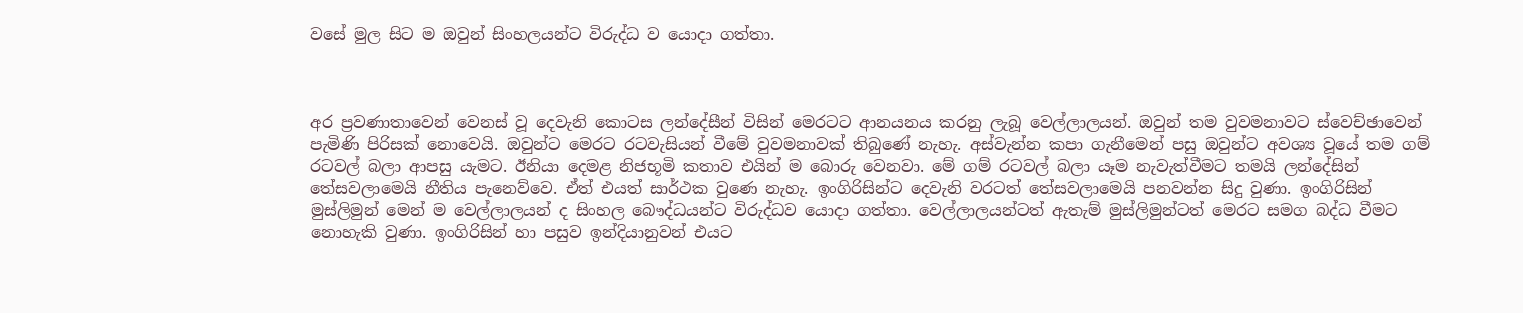වසේ මුල සිට ම ඔවුන් සිංහලයන්ට විරුද්ධ ව යොදා ගත්තා.



අර ප්‍රවණාතාවෙන් වෙනස් වූ දෙවැනි කොටස ලන්දේසීන් විසින් මෙරටට ආනයනය කරනු ලැබූ වෙල්ලාලයන්. ඔවුන් තම වුවමනාවට ස්වෙච්ඡාවෙන් පැමිණි පිරිසක් නොවෙයි. ඔවුන්ට මෙරට රටවැසියන් වීමේ වුවමනාවක් තිබුණේ නැහැ. අස්වැන්න කපා ගැනීමෙන් පසු ඔවුන්ට අවශ්‍ය වූයේ තම ගම් රටවල් බලා ආපසු යැමට. ඊනියා දෙමළ නිජභූමි කතාව එයින් ම බොරු වෙනවා. මේ ගම් රටවල් බලා යෑම නැවැත්වීමට තමයි ලන්දේසින් තේසවලාමෙයි නීතිය පැනෙව්වෙ. ඒත් එයත් සාර්ථක වුණෙ නැහැ. ඉංගිරිසින්ට දෙවැනි වරටත් තේසවලාමෙයි පනවන්න සිදු වුණා. ඉංගිරිසින් මුස්ලිමුන් මෙන් ම වෙල්ලාලයන් ද සිංහල බෞද්ධයන්ට විරුද්ධව යොදා ගත්තා. වෙල්ලාලයන්ටත් ඇතැම් මුස්ලිමුන්ටත් මෙරට සමග බද්ධ වීමට නොහැකි වුණා. ඉංගිරිසින් හා පසුව ඉන්දියානුවන් එයට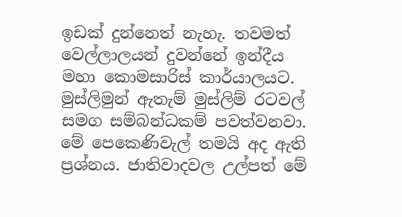ඉඩක් දුන්නෙත් නැහැ. තවමත් වෙල්ලාලයන් දුවන්නේ ඉන්දීය මහා කොමසාරිස් කාර්යාලයට. මුස්ලිමුන් ඇතැම් මුස්ලිම් රටවල් සමග සම්බන්ධකම් පවත්වනවා. මේ පෙකෙණිවැල් තමයි අද ඇති ප්‍රශ්නය. ජාතිවාදවල උල්පත් මේ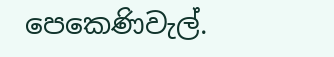පෙකෙණිවැල්.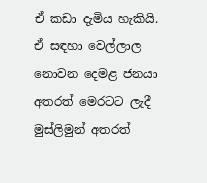ඒ කඩා දැමිය හැකියි. ඒ සඳහා වෙල්ලාල නොවන දෙමළ ජනයා අතරත් මෙරටට ලැදී මුස්ලිමුන් අතරත්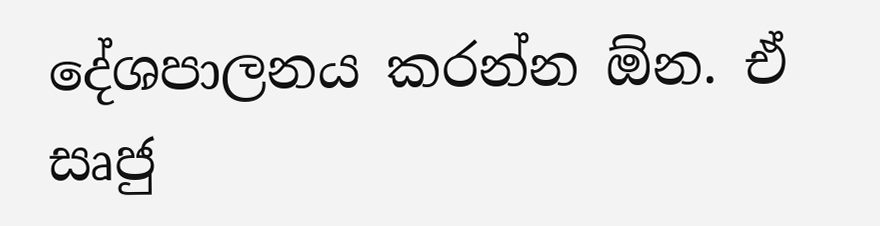දේශපාලනය කරන්න ඕන. ඒ සෘජු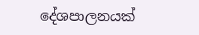දේශපාලනයක්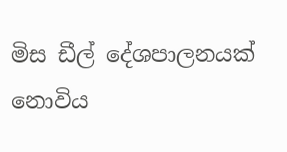මිස ඩීල් දේශපාලනයක් නොවිය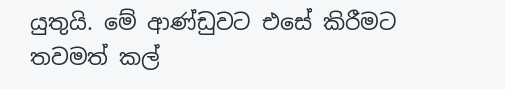යුතුයි. මේ ආණ්ඩුවට එසේ කිරීමට තවමත් කල්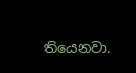තියෙනවා.